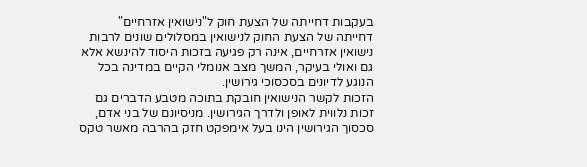בעקבות דחייתה של הצעת חוק ל"נישואין אזרחיים"
דחייתה של הצעת החוק לנישואין במסלולים שונים לרבות נישואין אזרחיים, אינה רק פגיעה בזכות היסוד להינשא אלא גם ואולי בעיקר, המשך מצב אנומלי הקיים במדינה בכל הנוגע לדיונים בסכסוכי גירושין.
הזכות לקשר הנישואין חובקת בתוכה מטבע הדברים גם זכות נלווית לאופן ולדרך הגירושין. מניסיונם של בני אדם, סכסוך הגירושין הינו בעל אימפקט חזק בהרבה מאשר טקס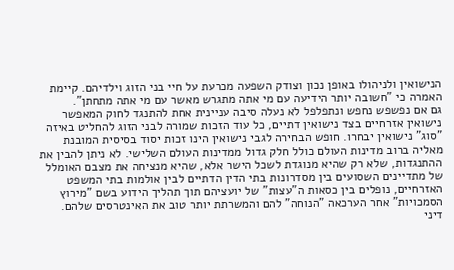הנישואין ולניהולו באופן נכון וצודק השפעה מכרעת על חיי בני הזוג וילדיהם. קיימת האמרה כי "חשובה יותר הידיעה עם מי אתה מתגרש מאשר עם מי אתה מתחתן".
גם אם נפשפש נחפש ונתפלפל לא נעלה סיבה עניינית אחת להתנגד לחוק המאפשר נישואין אזרחיים בצד נישואין דתיים, כל עוד הזכות שמורה לבני הזוג להחליט באיזה "סוג" נישואין יבחרו. חופש הבחירה לגבי נישואין הינו זכות יסוד בסיסית המובנת מאליה ברוב מדינות העולם כולל חלק גדול ממדינות העולם השלישי. לא ניתן להבין את ההתנגדות, שלא רק שהיא מנוגדת לשכל הישר אלא, שהיא מנציחה את מצבם האומלל של מתדיינים השסועים בין מסדרונות בתי הדין הדתיים לבין אולמות בתי המשפט האזרחיים, נופלים בין כסאות ה"עצות" של יועציהם תוך תהליך הידוע בשם "מירוץ הסמכויות" אחר הערכאה "הנוחה" להם והמשרתת יותר טוב את האינטרסים שלהם.
דיני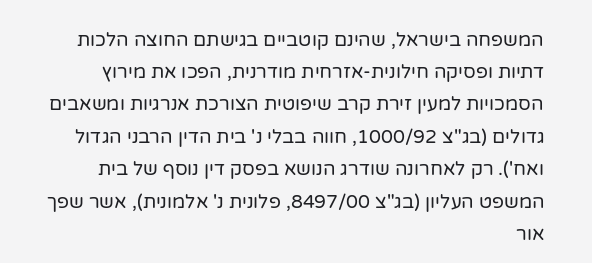המשפחה בישראל, שהינם קוטביים בגישתם החוצה הלכות דתיות ופסיקה חילונית-אזרחית מודרנית, הפכו את מירוץ הסמכויות למעין זירת קרב שיפוטית הצורכת אנרגיות ומשאבים גדולים (בג"צ 1000/92, חווה בבלי נ' בית הדין הרבני הגדול ואח'). רק לאחרונה שודרג הנושא בפסק דין נוסף של בית המשפט העליון (בג"צ 8497/00, פלונית נ' אלמונית), אשר שפך אור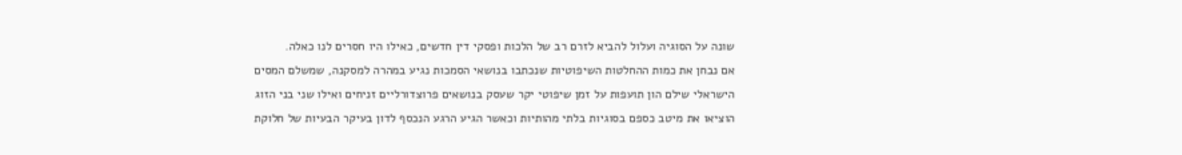שונה על הסוגיה ועלול להביא לזרם רב של הלכות ופסקי דין חדשים, כאילו היו חסרים לנו כאלה.
אם נבחן את כמות ההחלטות השיפוטיות שנכתבו בנושאי הסמכות נגיע במהרה למסקנה, שמשלם המסים הישראלי שילם הון תועפות על זמן שיפוטי יקר שעסק בנושאים פרוצדורליים זניחים ואילו שני בני הזוג הוציאו את מיטב כספם בסוגיות בלתי מהותיות וכאשר הגיע הרגע הנכסף לדון בעיקר הבעיות של חלוקת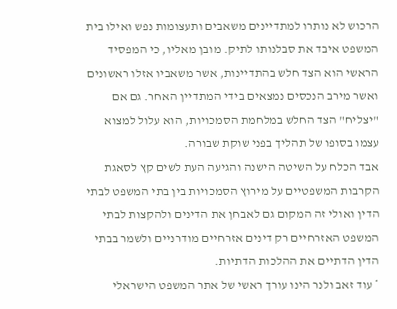הרכוש לא נותרו למתדיינים משאבים ותעצומות נפש ואילו בית המשפט איבד את סבלנותו לתיק. מובן מאליו, כי המפסיד הראשי הוא הצד חלש בהתדיינות, אשר משאביו אזלו ראשונים ואשר מירב הנכסים נמצאים בידי המתדיין האחר. גם אם "יצליח" הצד החלש במלחמת הסמכויות, הוא עלול למצוא עצמו בסופו של תהליך בפני שוקת שבורה.
אבד הכלח על השיטה הישנה והגיעה העת לשים קץ לסאגת הקרבות המשפטיים על מירוץ הסמכויות בין בתי המשפט לבתי הדין ואולי זה המקום גם לאבחן את הדינים ולהקצות לבתי המשפט האזרחיים רק דינים אזרחיים מודרניים ולשמר בבתי הדין הדתיים את ההלכות הדתיות.
* עוד זאב ולנר הינו עורך ראשי של אתר המשפט הישראלי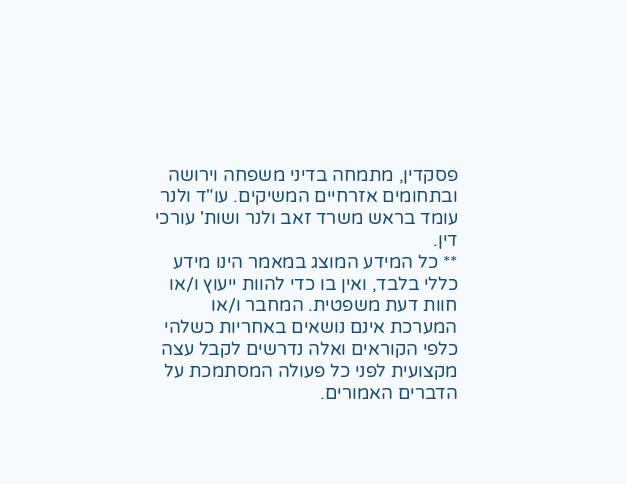פסקדין, מתמחה בדיני משפחה וירושה ובתחומים אזרחיים המשיקים. עו"ד ולנר עומד בראש משרד זאב ולנר ושות' עורכי דין.
** כל המידע המוצג במאמר הינו מידע כללי בלבד, ואין בו כדי להוות ייעוץ ו/או חוות דעת משפטית. המחבר ו/או המערכת אינם נושאים באחריות כשלהי כלפי הקוראים ואלה נדרשים לקבל עצה מקצועית לפני כל פעולה המסתמכת על הדברים האמורים.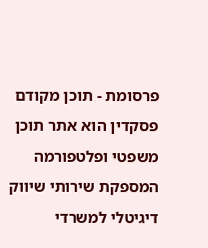פרסומת - תוכן מקודם
פסקדין הוא אתר תוכן משפטי ופלטפורמה המספקת שירותי שיווק דיגיטלי למשרדי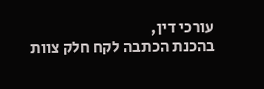עורכי דין,
בהכנת הכתבה לקח חלק צוות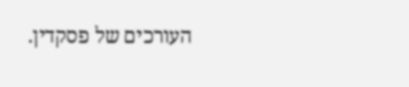העורכים של פסקדין.